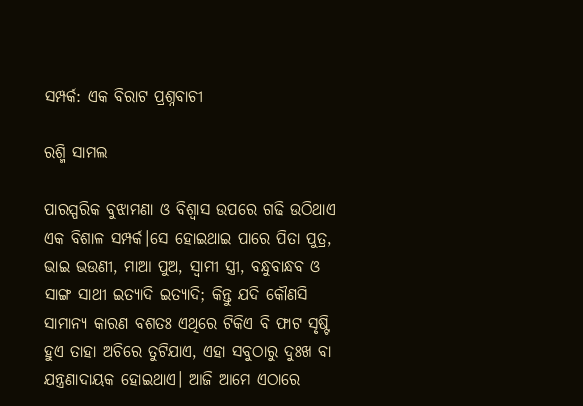ସମ୍ପର୍କ: ଏକ ବିରାଟ ପ୍ରଶ୍ନବାଚୀ

ରଶ୍ମି ସାମଲ

ପାରସ୍ପରିକ ବୁଝାମଣା ଓ ବିଶ୍ୱାସ ଉପରେ ଗଢି ଉଠିଥାଏ ଏକ ବିଶାଳ ସମ୍ପର୍କ।ସେ ହୋଇଥାଇ ପାରେ ପିତା ପୁତ୍ର, ଭାଇ ଭଉଣୀ, ମାଆ ପୁଅ, ସ୍ୱାମୀ ସ୍ତ୍ରୀ, ବନ୍ଧୁବାନ୍ଧବ ଓ ସାଙ୍ଗ ସାଥୀ ଇତ୍ୟାଦି ଇତ୍ୟାଦି; କିନ୍ତୁ ଯଦି କୌଣସି ସାମାନ୍ୟ କାରଣ ବଶତଃ ଏଥିରେ ଟିକିଏ ବି ଫାଟ ସୃଷ୍ଟି ହୁଏ ତାହା ଅଚିରେ ତୁଟିଯାଏ, ଏହା ସବୁଠାରୁ ଦୁଃଖ ବା ଯନ୍ତ୍ରଣାଦାୟକ ହୋଇଥାଏ। ଆଜି ଆମେ ଏଠାରେ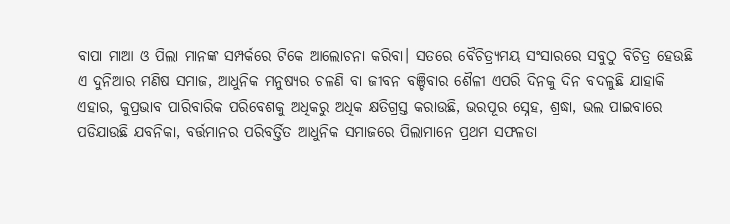ବାପା ମାଆ ଓ ପିଲା ମାନଙ୍କ ସମ୍ପର୍କରେ ଟିକେ ଆଲୋଚନା କରିବା। ସତରେ ବୈଚିତ୍ର୍ୟମୟ ସଂସାରରେ ସବୁଠୁ ବିଚିତ୍ର ହେଉଛି ଏ ଦୁନିଆର ମଣିଷ ସମାଜ, ଆଧୁନିକ ମନୁଷ୍ୟର ଚଳଣି ବା ଜୀବନ ବଞ୍ଚିବାର ଶୈଳୀ ଏପରି ଦିନକୁ ଦିନ ବଦଳୁଛି ଯାହାକି ଏହାର, କୁପ୍ରଭାବ ପାରିବାରିକ ପରିବେଶକୁ ଅଧିକରୁ ଅଧିକ କ୍ଷତିଗ୍ରସ୍ତ କରାଉଛି, ଭରପୂର ସ୍ନେହ, ଶ୍ରଦ୍ଧା, ଭଲ ପାଇବାରେ ପଡିଯାଉଛି ଯବନିକା, ବର୍ତ୍ତମାନର ପରିବର୍ତ୍ତିତ ଆଧୁନିକ ସମାଜରେ ପିଲାମାନେ ପ୍ରଥମ ସଫଳତା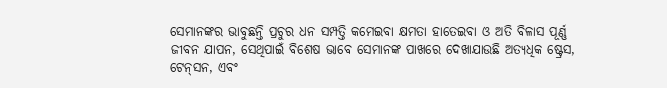ସେମାନଙ୍କର ଭାବୁଛନ୍ତି ପ୍ରଚୁର ଧନ ସମ୍ପତ୍ତି କମେଇବା କ୍ଷମତା ହାତେଇବା ଓ ଅତି ବିଳାସ ପୂର୍ଣ୍ଣ ଜୀବନ ଯାପନ, ସେଥିପାଇଁ ବିଶେଷ ଭାବେ ସେମାନଙ୍କ ପାଖରେ ଦେଖାଯାଉଛି ଅତ୍ୟଧିକ ଷ୍ଟ୍ରେସ, ଟେନ୍‌ସନ, ଏବଂ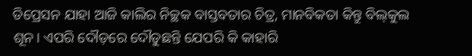ଡିପ୍ରେସନ ଯାହା ଆଜି କାଲିର ନିଚ୍ଛକ ବାସ୍ତବତାର ଚିତ୍ର, ମାନବିକତା କିନ୍ତୁ ବିଲ୍‌କୁଲ ଶୂନ। ଏପରି ଦୌଡ଼ରେ ଦୌଡୁଛନ୍ତି ଯେପରି କି କାହାରି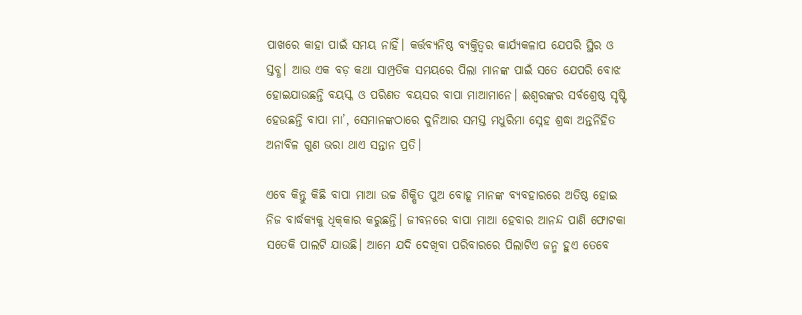ପାଖରେ କାହା ପାଇଁ ସମୟ ନାହିଁ। କର୍ତ୍ତବ୍ୟନିଷ୍ଠ ବ୍ୟକ୍ତିତ୍ୱର କାର୍ଯ୍ୟକଳାପ ଯେପରି ସ୍ଥିର ଓ ସ୍ତବ୍ଧ। ଆଉ ଏକ ବଡ଼ କଥା ସାମ୍ପ୍ରତିକ ସମୟରେ ପିଲା ମାନଙ୍କ ପାଇଁ ସତେ ଯେପରି ବୋଝ ହୋଇଯାଉଛନ୍ତି ବୟସ୍କ ଓ ପରିଣତ ବୟସର ବାପା ମାଆମାନେ। ଈଶ୍ୱରଙ୍କର ସର୍ବଶ୍ରେଷ୍ଠ ସୃଷ୍ଟି ହେଉଛନ୍ତି ବାପା ମା’, ସେମାନଙ୍କଠାରେ ଦୁନିଆର ସମସ୍ତ ମଧୁରିମା ସ୍ନେହ ଶ୍ରଦ୍ଧା ଅନ୍ତର୍ନିହିତ ଅନାବିଳ ଗୁଣ ଭରା ଥାଏ ସନ୍ତାନ ପ୍ରତି।

ଏବେ କିନ୍ତୁ କିଛି ବାପା ମାଆ ଉଚ୍ଚ ଶିକ୍ଷିତ ପୁଅ ବୋହୂ ମାନଙ୍କ ବ୍ୟବହାରରେ ଅତିଷ୍ଠ ହୋଇ ନିଜ ବାର୍ଦ୍ଧକ୍ୟକୁ ଧିକ୍‌କାର କରୁଛନ୍ତି। ଜୀବନରେ ବାପା ମାଆ ହେବାର ଆନନ୍ଦ ପାଣି ଫୋଟକା ସତେକି ପାଲଟି ଯାଉଛି। ଆମେ ଯଦି ଦେଖିବା ପରିବାରରେ ପିଲାଟିଏ ଜନ୍ମ ହୁଏ ତେବେ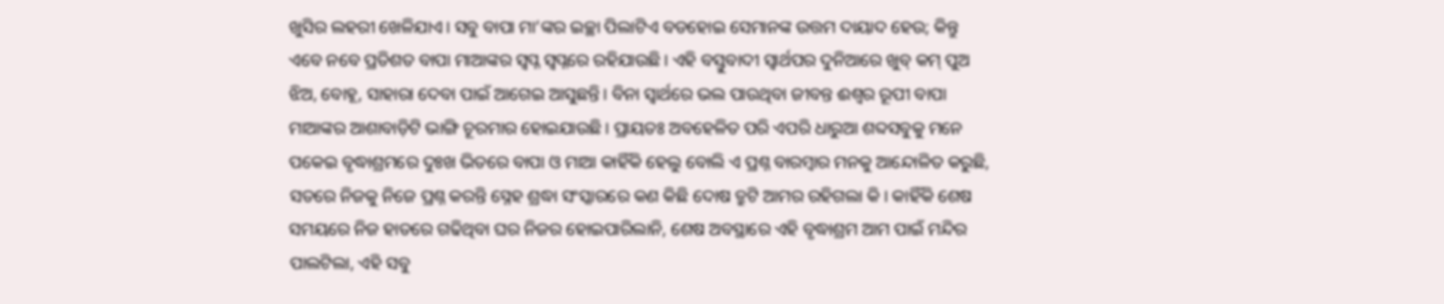ଖୁସିର ଲହରୀ ଖେଳିଯାଏ। ସବୁ ବାପା ମା’ଙ୍କର ଇଚ୍ଛା ପିଲାଟିଏ ବଡହୋଇ ସେମାନଙ୍କ ଉତ୍ତମ ଦାୟାଦ ହେଉ; କିନ୍ତୁ ଏବେ ନବେ ପ୍ରତିଶତ ବାପା ମାଆଙ୍କର ସ୍ବପ୍ନ ସ୍ୱପ୍ନରେ ରହିଯାଉଛି। ଏହି ବସ୍ତୁବାଦୀ ସ୍ୱାର୍ଥପର ଦୁନିଆରେ ଖୁବ୍‌ କମ୍‌ ପୁଅ ଝିଅ, ବୋହୂ, ସାହାରା ଦେବା ପାଇଁ ଆଗେଇ ଆସୁଛନ୍ତି। ବିନା ସ୍ୱାର୍ଥରେ ଭଲ ପାଉଥିବା ଜୀବନ୍ତ ଈଶ୍ୱର ରୂପୀ ବାପା ମାଆଙ୍କର ଆଶାବାଡ଼ିଟି ଭାଙ୍ଗି ଚୂରମାର ହୋଇଯାଉଛି। ପ୍ରାୟତଃ ଅବହେଳିତ ପରି ଏପରି ଧାରୁଆ ଶବ୍ଦସବୁକୁ ମନେ ପକେଇ ବୃଦ୍ଧାଶ୍ରମରେ ଦୁଃଖ ଭିତରେ ବାପା ଓ ମାଆ କାହିଁକି ହେଲୁ ବୋଲି ଏ ପ୍ରଶ୍ନ ବାରମ୍ବାର ମନକୁ ଆନ୍ଦୋଳିତ କରୁଛି, ସତରେ ନିଜକୁ ନିଜେ ପ୍ରଶ୍ନ କରନ୍ତି ସ୍ନେହ ଶ୍ରଦ୍ଧା ସଂସ୍କାରରେ କଣ କିଛି ଦୋଷ ତ୍ରୁଟି ଆମର ରହିଗଲା କି। କାହିଁକି ଶେଷ ସମୟରେ ନିଜ ହାତରେ ଗଢିଥିବା ଘର ନିଜର ହୋଇପାରିଲାନି, ଶେଷ ଅବସ୍ଥାରେ ଏହି ବୃଦ୍ଧାଶ୍ରମ ଆମ ପାଇଁ ମନ୍ଦିର ପାଲଟିଲା, ଏହି ସବୁ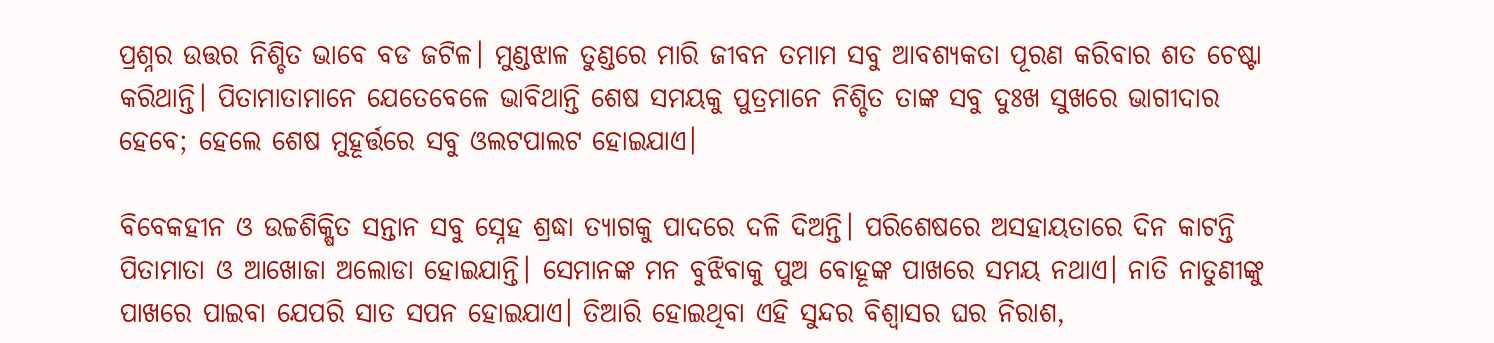ପ୍ରଶ୍ନର ଉତ୍ତର ନିଶ୍ଚିତ ଭାବେ ବଡ ଜଟିଳ। ମୁଣ୍ଡଝାଳ ତୁଣ୍ଡରେ ମାରି ଜୀବନ ତମାମ ସବୁ ଆବଶ୍ୟକତା ପୂରଣ କରିବାର ଶତ ଚେଷ୍ଟା କରିଥାନ୍ତି। ପିତାମାତାମାନେ ଯେତେବେଳେ ଭାବିଥାନ୍ତି ଶେଷ ସମୟକୁ ପୁତ୍ରମାନେ ନିଶ୍ଚିତ ତାଙ୍କ ସବୁ ଦୁଃଖ ସୁଖରେ ଭାଗୀଦାର ହେବେ; ହେଲେ ଶେଷ ମୁହୂର୍ତ୍ତରେ ସବୁ ଓଲଟପାଲଟ ହୋଇଯାଏ।

ବିବେକହୀନ ଓ ଉଚ୍ଚଶିକ୍ଷିତ ସନ୍ତାନ ସବୁ ସ୍ନେହ ଶ୍ରଦ୍ଧା ତ୍ୟାଗକୁ ପାଦରେ ଦଳି ଦିଅନ୍ତି। ପରିଶେଷରେ ଅସହାୟତାରେ ଦିନ କାଟନ୍ତି ପିତାମାତା ଓ ଆଖୋଜା ଅଲୋଡା ହୋଇଯାନ୍ତି। ସେମାନଙ୍କ ମନ ବୁଝିବାକୁ ପୁଅ ବୋହୂଙ୍କ ପାଖରେ ସମୟ ନଥାଏ। ନାତି ନାତୁଣୀଙ୍କୁ ପାଖରେ ପାଇବା ଯେପରି ସାତ ସପନ ହୋଇଯାଏ। ତିଆରି ହୋଇଥିବା ଏହି ସୁନ୍ଦର ବିଶ୍ୱାସର ଘର ନିରାଶ,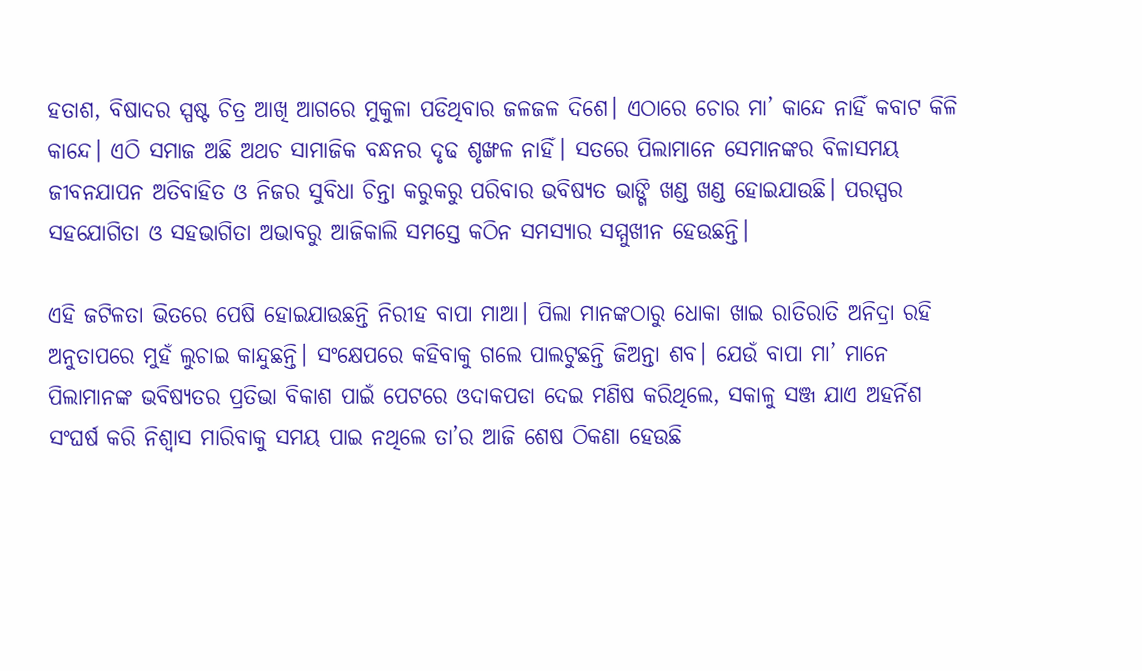ହତାଶ, ବିଷାଦର ସ୍ପଷ୍ଟ ଚିତ୍ର ଆଖି ଆଗରେ ମୁକୁଳା ପଡିଥିବାର ଜଳଜଳ ଦିଶେ। ଏଠାରେ ଚୋର ମା’ କାନ୍ଦେ ନାହିଁ କବାଟ କିଳି କାନ୍ଦେ। ଏଠି ସମାଜ ଅଛି ଅଥଚ ସାମାଜିକ ବନ୍ଧନର ଦୃଢ ଶୃଙ୍ଖଳ ନାହିଁ। ସତରେ ପିଲାମାନେ ସେମାନଙ୍କର ବିଳାସମୟ ଜୀବନଯାପନ ଅତିବାହିତ ଓ ନିଜର ସୁବିଧା ଚିନ୍ତା କରୁକରୁ ପରିବାର ଭବିଷ୍ୟତ ଭାଙ୍ଗି ଖଣ୍ଡ ଖଣ୍ଡ ହୋଇଯାଉଛି। ପରସ୍ପର ସହଯୋଗିତା ଓ ସହଭାଗିତା ଅଭାବରୁ ଆଜିକାଲି ସମସ୍ତେ କଠିନ ସମସ୍ୟାର ସମ୍ମୁଖୀନ ହେଉଛନ୍ତି।

ଏହି ଜଟିଳତା ଭିତରେ ପେଷି ହୋଇଯାଉଛନ୍ତି ନିରୀହ ବାପା ମାଆ। ପିଲା ମାନଙ୍କଠାରୁ ଧୋକା ଖାଇ ରାତିରାତି ଅନିଦ୍ରା ରହି ଅନୁତାପରେ ମୁହଁ ଲୁଚାଇ କାନ୍ଦୁଛନ୍ତି। ସଂକ୍ଷେପରେ କହିବାକୁ ଗଲେ ପାଲଟୁଛନ୍ତି ଜିଅନ୍ତା ଶବ। ଯେଉଁ ବାପା ମା’ ମାନେ ପିଲାମାନଙ୍କ ଭବିଷ୍ୟତର ପ୍ରତିଭା ବିକାଶ ପାଇଁ ପେଟରେ ଓଦାକପଡା ଦେଇ ମଣିଷ କରିଥିଲେ, ସକାଳୁ ସଞ୍ଜ ଯାଏ ଅହର୍ନିଶ ସଂଘର୍ଷ କରି ନିଶ୍ୱାସ ମାରିବାକୁ ସମୟ ପାଇ ନଥିଲେ ତା’ର ଆଜି ଶେଷ ଠିକଣା ହେଉଛି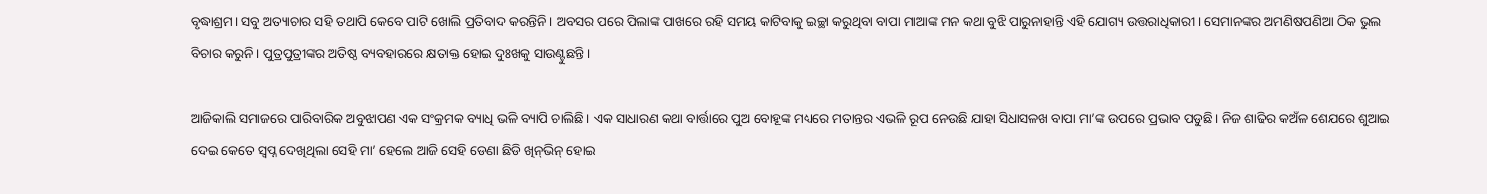ବୃଦ୍ଧାଶ୍ରମ। ସବୁ ଅତ୍ୟାଚାର ସହି ତଥାପି କେବେ ପାଟି ଖୋଲି ପ୍ରତିବାଦ କରନ୍ତିନି। ଅବସର ପରେ ପିଲାଙ୍କ ପାଖରେ ରହି ସମୟ କାଟିବାକୁ ଇଚ୍ଛା କରୁଥିବା ବାପା ମାଆଙ୍କ ମନ କଥା ବୁଝି ପାରୁନାହାନ୍ତି ଏହି ଯୋଗ୍ୟ ଉତ୍ତରାଧିକାରୀ। ସେମାନଙ୍କର ଅମଣିଷପଣିଆ ଠିକ ଭୁଲ ବିଚାର କରୁନି। ପୁତ୍ରପୁତ୍ରୀଙ୍କର ଅତିଷ୍ଠ ବ୍ୟବହାରରେ କ୍ଷତାକ୍ତ ହୋଇ ଦୁଃଖକୁ ସାଉଣ୍ଟୁଛନ୍ତି।

ଆଜିକାଲି ସମାଜରେ ପାରିବାରିକ ଅବୁଝାପଣ ଏକ ସଂକ୍ରମକ ବ୍ୟାଧି ଭଳି ବ୍ୟାପି ଚାଲିଛି। ଏକ ସାଧାରଣ କଥା ବାର୍ତ୍ତାରେ ପୁଅ ବୋହୂଙ୍କ ମଧ୍ୟରେ ମତାନ୍ତର ଏଭଳି ରୂପ ନେଉଛି ଯାହା ସିଧାସଳଖ ବାପା ମା’ଙ୍କ ଉପରେ ପ୍ରଭାବ ପଡୁଛି। ନିଜ ଶାଢିର କଅଁଳ ଶେଯରେ ଶୁଆଇ ଦେଇ କେତେ ସ୍ବପ୍ନ ଦେଖିଥିଲା ସେହି ମା’ ହେଲେ ଆଜି ସେହି ଡେଣା ଛିଡି ଖିନ୍‌ଭିନ୍ ହୋଇ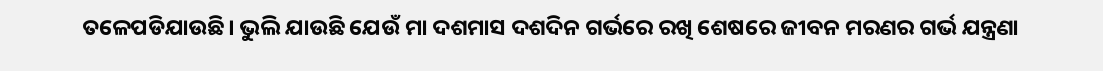ତଳେପଡିଯାଉଛି। ଭୁଲି ଯାଉଛି ଯେଉଁ ମା ଦଶମାସ ଦଶଦିନ ଗର୍ଭରେ ରଖି ଶେଷରେ ଜୀବନ ମରଣର ଗର୍ଭ ଯନ୍ତ୍ରଣା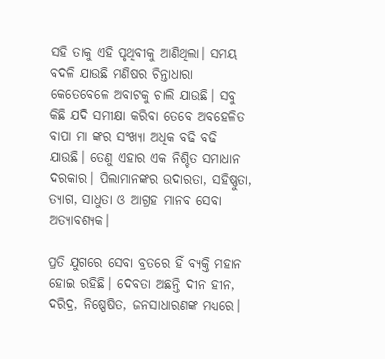ସହି ତାକୁ ଏହି ପୃଥିବୀକୁ ଆଣିଥିଲା। ସମୟ ବଦଳି ଯାଉଛି ମଣିଷର ଚିନ୍ତାଧାରା କେତେବେଳେ ଅବାଟକୁ ଚାଲି ଯାଉଛି। ସବୁ କିଛି ଯଦି ସମୀକ୍ଷା କରିବା ତେବେ ଅବହେଳିତ ବାପା ମା ଙ୍କର ସଂଖ୍ୟା ଅଧିକ ବଢି ବଢି ଯାଉଛି। ତେଣୁ ଏହାର ଏକ ନିଶ୍ଚିତ ସମାଧାନ ଦରକାର। ପିଲାମାନଙ୍କର ଉଦାରତା, ସହିଷ୍ଣୁତା, ତ୍ୟାଗ, ସାଧୁତା ଓ ଆଗ୍ରହ ମାନବ ସେବା ଅତ୍ୟାବଶ୍ୟକ।

ପ୍ରତି ଯୁଗରେ ସେବା ବ୍ରତରେ ହିଁ ବ୍ୟକ୍ତି ମହାନ ହୋଇ ରହିଛି। ଦେବତା ଅଛନ୍ତି ଦୀନ ହୀନ, ଦରିଦ୍ର, ନିଷ୍ପେଷିତ, ଜନସାଧାରଣଙ୍କ ମଧ୍ୟରେ।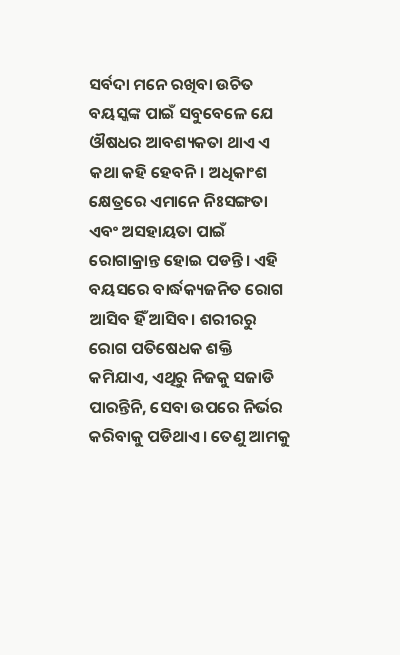ସର୍ବଦା ମନେ ରଖିବା ଉଚିତ ବୟସ୍କଙ୍କ ପାଇଁ ସବୁବେଳେ ଯେ ଔଷଧର ଆବଶ୍ୟକତା ଥାଏ ଏ କଥା କହି ହେବନି। ଅଧିକାଂଶ କ୍ଷେତ୍ରରେ ଏମାନେ ନିଃସଙ୍ଗତା ଏବଂ ଅସହାୟତା ପାଇଁ ରୋଗାକ୍ରାନ୍ତ ହୋଇ ପଡନ୍ତି। ଏହି ବୟସରେ ବାର୍ଦ୍ଧକ୍ୟଜନିତ ରୋଗ ଆସିବ ହିଁ ଆସିବ। ଶରୀରରୁ ରୋଗ ପତିଷେଧକ ଶକ୍ତି କମିଯାଏ, ଏଥିରୁ ନିଜକୁ ସଜାଡି ପାରନ୍ତିନି, ସେବା ଉପରେ ନିର୍ଭର କରିବାକୁ ପଡିଥାଏ। ତେଣୁ ଆମକୁ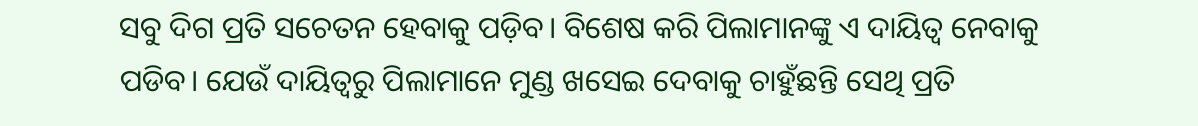ସବୁ ଦିଗ ପ୍ରତି ସଚେତନ ହେବାକୁ ପଡ଼ିବ। ବିଶେଷ କରି ପିଲାମାନଙ୍କୁ ଏ ଦାୟିତ୍ୱ ନେବାକୁ ପଡିବ। ଯେଉଁ ଦାୟିତ୍ବରୁ ପିଲାମାନେ ମୁଣ୍ଡ ଖସେଇ ଦେବାକୁ ଚାହୁଁଛନ୍ତି ସେଥି ପ୍ରତି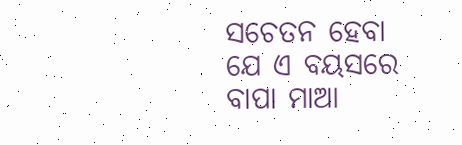ସଚେତନ ହେବା ଯେ ଏ ବୟସରେ ବାପା ମାଆ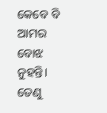କେବେ ବି ଆମର ବୋଝ ନୁହନ୍ତି। ତେଣୁ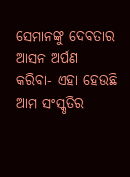ସେମାନଙ୍କୁ ଦେବତାର ଆସନ ଅର୍ପଣ କରିବା- ଏହା ହେଉଛି ଆମ ସଂସ୍କୃତିର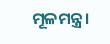ମୂଳମନ୍ତ୍ର।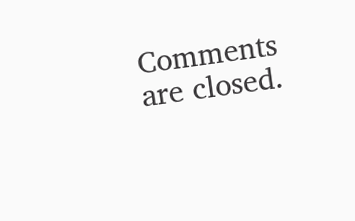Comments are closed.